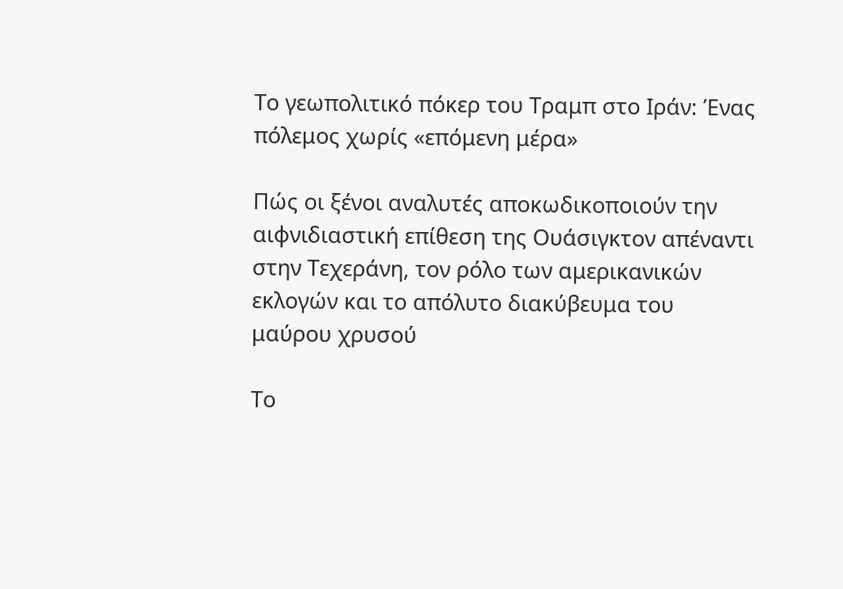Tο γεωπολιτικό πόκερ του Tραμπ στο Iράν: Ένας πόλεμος χωρίς «επόμενη μέρα»

Πώς οι ξένοι αναλυτές αποκωδικοποιούν την αιφνιδιαστική επίθεση της Ουάσιγκτον απέναντι στην Τεχεράνη, τον ρόλο των αμερικανικών εκλογών και το απόλυτο διακύβευμα του μαύρου χρυσού

Tο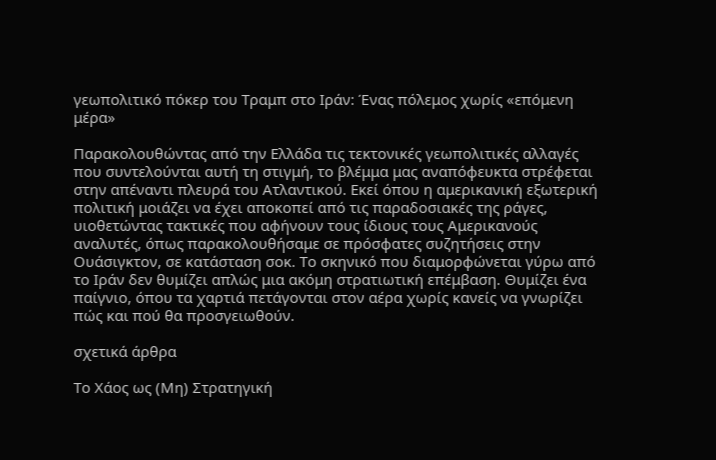γεωπολιτικό πόκερ του Tραμπ στο Iράν: Ένας πόλεμος χωρίς «επόμενη μέρα»

Παρακολουθώντας από την Ελλάδα τις τεκτονικές γεωπολιτικές αλλαγές που συντελούνται αυτή τη στιγμή, το βλέμμα μας αναπόφευκτα στρέφεται στην απέναντι πλευρά του Ατλαντικού. Εκεί όπου η αμερικανική εξωτερική πολιτική μοιάζει να έχει αποκοπεί από τις παραδοσιακές της ράγες, υιοθετώντας τακτικές που αφήνουν τους ίδιους τους Αμερικανούς αναλυτές, όπως παρακολουθήσαμε σε πρόσφατες συζητήσεις στην Ουάσιγκτον, σε κατάσταση σοκ. Το σκηνικό που διαμορφώνεται γύρω από το Ιράν δεν θυμίζει απλώς μια ακόμη στρατιωτική επέμβαση. Θυμίζει ένα παίγνιο, όπου τα χαρτιά πετάγονται στον αέρα χωρίς κανείς να γνωρίζει πώς και πού θα προσγειωθούν.

σχετικά άρθρα

Το Χάος ως (Μη) Στρατηγική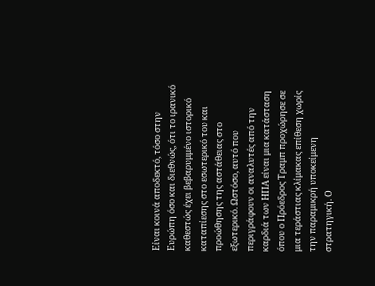Είναι κοινά αποδεκτό, τόσο στην Ευρώπη όσο και διεθνώς, ότι το ιρανικό καθεστώς έχει βεβαρυμμένο ιστορικό καταπίεσης στο εσωτερικό του και προώθησης της αστάθειας στο εξωτερικό. Ωστόσο, αυτό που περιγράφουν οι αναλυτές από την καρδιά των ΗΠΑ είναι μια κατάσταση όπου ο Πρόεδρος Τραμπ προχώρησε σε μια τεράστιας κλίμακας επίθεση χωρίς την παραμικρή υποκείμενη στρατηγική. Ο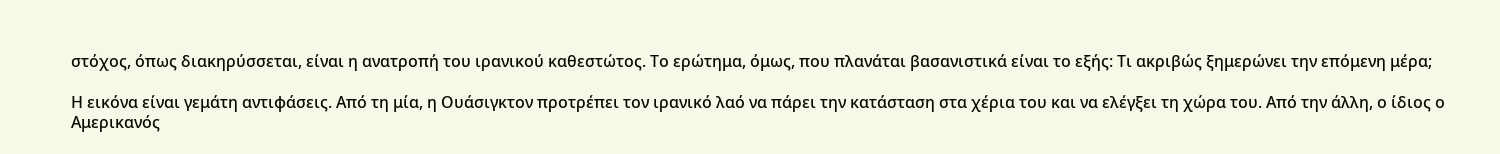στόχος, όπως διακηρύσσεται, είναι η ανατροπή του ιρανικού καθεστώτος. Το ερώτημα, όμως, που πλανάται βασανιστικά είναι το εξής: Τι ακριβώς ξημερώνει την επόμενη μέρα;

Η εικόνα είναι γεμάτη αντιφάσεις. Από τη μία, η Ουάσιγκτον προτρέπει τον ιρανικό λαό να πάρει την κατάσταση στα χέρια του και να ελέγξει τη χώρα του. Από την άλλη, ο ίδιος ο Αμερικανός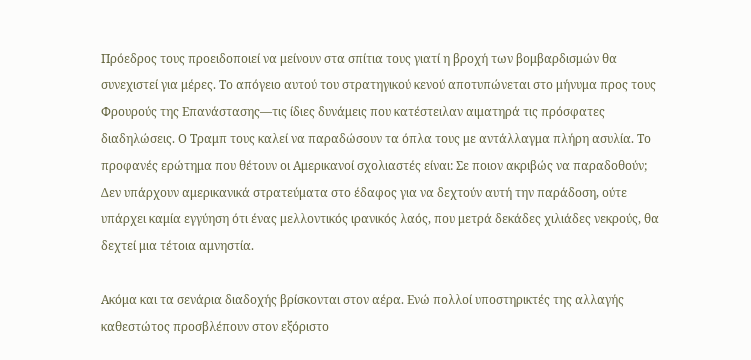Πρόεδρος τους προειδοποιεί να μείνουν στα σπίτια τους γιατί η βροχή των βομβαρδισμών θα συνεχιστεί για μέρες. Το απόγειο αυτού του στρατηγικού κενού αποτυπώνεται στο μήνυμα προς τους Φρουρούς της Επανάστασης—τις ίδιες δυνάμεις που κατέστειλαν αιματηρά τις πρόσφατες διαδηλώσεις. Ο Τραμπ τους καλεί να παραδώσουν τα όπλα τους με αντάλλαγμα πλήρη ασυλία. Το προφανές ερώτημα που θέτουν οι Αμερικανοί σχολιαστές είναι: Σε ποιον ακριβώς να παραδοθούν; Δεν υπάρχουν αμερικανικά στρατεύματα στο έδαφος για να δεχτούν αυτή την παράδοση, ούτε υπάρχει καμία εγγύηση ότι ένας μελλοντικός ιρανικός λαός, που μετρά δεκάδες χιλιάδες νεκρούς, θα δεχτεί μια τέτοια αμνηστία.

Ακόμα και τα σενάρια διαδοχής βρίσκονται στον αέρα. Ενώ πολλοί υποστηρικτές της αλλαγής καθεστώτος προσβλέπουν στον εξόριστο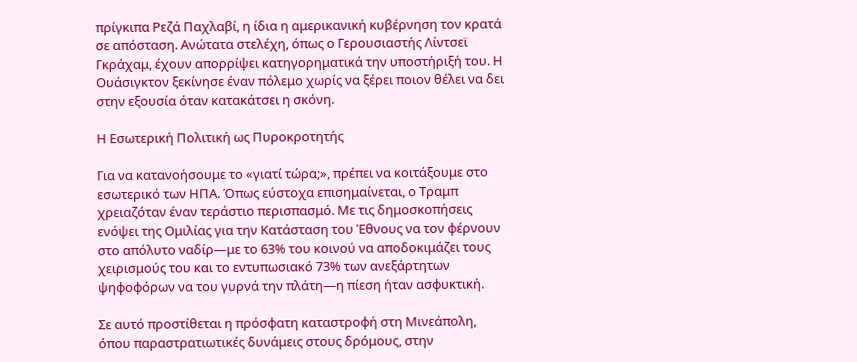πρίγκιπα Ρεζά Παχλαβί, η ίδια η αμερικανική κυβέρνηση τον κρατά σε απόσταση. Ανώτατα στελέχη, όπως ο Γερουσιαστής Λίντσεϊ Γκράχαμ, έχουν απορρίψει κατηγορηματικά την υποστήριξή του. Η Ουάσιγκτον ξεκίνησε έναν πόλεμο χωρίς να ξέρει ποιον θέλει να δει στην εξουσία όταν κατακάτσει η σκόνη.

Η Εσωτερική Πολιτική ως Πυροκροτητής

Για να κατανοήσουμε το «γιατί τώρα;», πρέπει να κοιτάξουμε στο εσωτερικό των ΗΠΑ. Όπως εύστοχα επισημαίνεται, ο Τραμπ χρειαζόταν έναν τεράστιο περισπασμό. Με τις δημοσκοπήσεις ενόψει της Ομιλίας για την Κατάσταση του Έθνους να τον φέρνουν στο απόλυτο ναδίρ—με το 63% του κοινού να αποδοκιμάζει τους χειρισμούς του και το εντυπωσιακό 73% των ανεξάρτητων ψηφοφόρων να του γυρνά την πλάτη—η πίεση ήταν ασφυκτική.

Σε αυτό προστίθεται η πρόσφατη καταστροφή στη Μινεάπολη, όπου παραστρατιωτικές δυνάμεις στους δρόμους, στην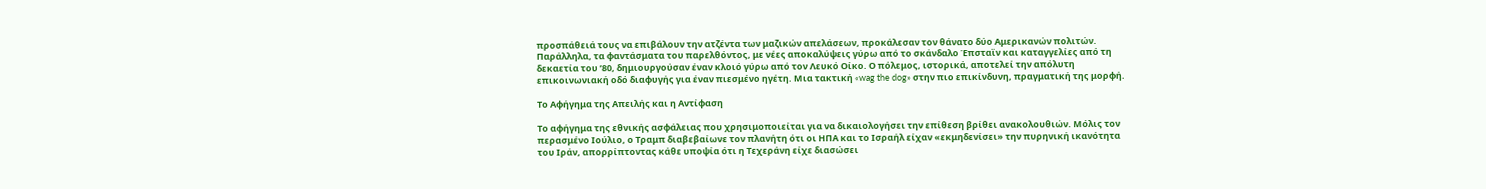προσπάθειά τους να επιβάλουν την ατζέντα των μαζικών απελάσεων, προκάλεσαν τον θάνατο δύο Αμερικανών πολιτών. Παράλληλα, τα φαντάσματα του παρελθόντος, με νέες αποκαλύψεις γύρω από το σκάνδαλο Έπσταϊν και καταγγελίες από τη δεκαετία του ’80, δημιουργούσαν έναν κλοιό γύρω από τον Λευκό Οίκο. Ο πόλεμος, ιστορικά, αποτελεί την απόλυτη επικοινωνιακή οδό διαφυγής για έναν πιεσμένο ηγέτη. Μια τακτική «wag the dog» στην πιο επικίνδυνη, πραγματική της μορφή.

Το Αφήγημα της Απειλής και η Αντίφαση

Το αφήγημα της εθνικής ασφάλειας που χρησιμοποιείται για να δικαιολογήσει την επίθεση βρίθει ανακολουθιών. Μόλις τον περασμένο Ιούλιο, ο Τραμπ διαβεβαίωνε τον πλανήτη ότι οι ΗΠΑ και το Ισραήλ είχαν «εκμηδενίσει» την πυρηνική ικανότητα του Ιράν, απορρίπτοντας κάθε υποψία ότι η Τεχεράνη είχε διασώσει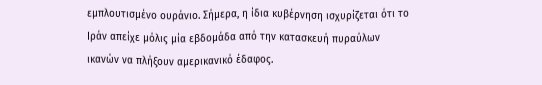εμπλουτισμένο ουράνιο. Σήμερα, η ίδια κυβέρνηση ισχυρίζεται ότι το Ιράν απείχε μόλις μία εβδομάδα από την κατασκευή πυραύλων ικανών να πλήξουν αμερικανικό έδαφος.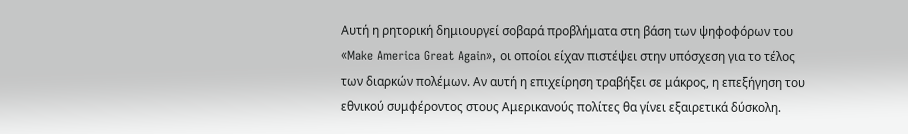Αυτή η ρητορική δημιουργεί σοβαρά προβλήματα στη βάση των ψηφοφόρων του «Make America Great Again», οι οποίοι είχαν πιστέψει στην υπόσχεση για το τέλος των διαρκών πολέμων. Αν αυτή η επιχείρηση τραβήξει σε μάκρος, η επεξήγηση του εθνικού συμφέροντος στους Αμερικανούς πολίτες θα γίνει εξαιρετικά δύσκολη.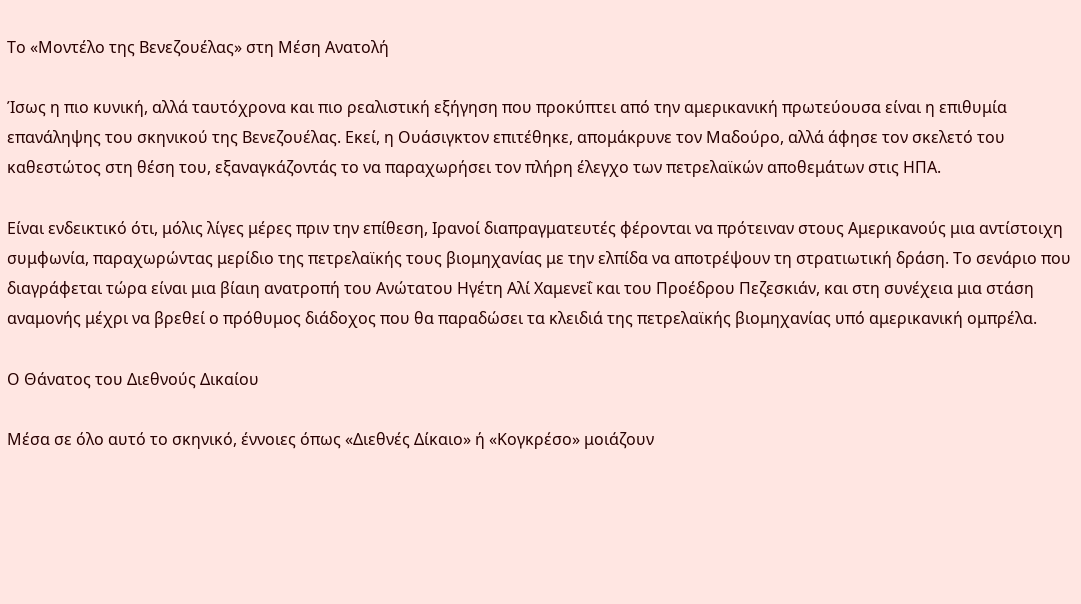Το «Μοντέλο της Βενεζουέλας» στη Μέση Ανατολή

Ίσως η πιο κυνική, αλλά ταυτόχρονα και πιο ρεαλιστική εξήγηση που προκύπτει από την αμερικανική πρωτεύουσα είναι η επιθυμία επανάληψης του σκηνικού της Βενεζουέλας. Εκεί, η Ουάσιγκτον επιτέθηκε, απομάκρυνε τον Μαδούρο, αλλά άφησε τον σκελετό του καθεστώτος στη θέση του, εξαναγκάζοντάς το να παραχωρήσει τον πλήρη έλεγχο των πετρελαϊκών αποθεμάτων στις ΗΠΑ.

Είναι ενδεικτικό ότι, μόλις λίγες μέρες πριν την επίθεση, Ιρανοί διαπραγματευτές φέρονται να πρότειναν στους Αμερικανούς μια αντίστοιχη συμφωνία, παραχωρώντας μερίδιο της πετρελαϊκής τους βιομηχανίας με την ελπίδα να αποτρέψουν τη στρατιωτική δράση. Το σενάριο που διαγράφεται τώρα είναι μια βίαιη ανατροπή του Ανώτατου Ηγέτη Αλί Χαμενεΐ και του Προέδρου Πεζεσκιάν, και στη συνέχεια μια στάση αναμονής μέχρι να βρεθεί ο πρόθυμος διάδοχος που θα παραδώσει τα κλειδιά της πετρελαϊκής βιομηχανίας υπό αμερικανική ομπρέλα.

Ο Θάνατος του Διεθνούς Δικαίου

Μέσα σε όλο αυτό το σκηνικό, έννοιες όπως «Διεθνές Δίκαιο» ή «Κογκρέσο» μοιάζουν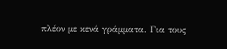πλέον με κενά γράμματα. Για τους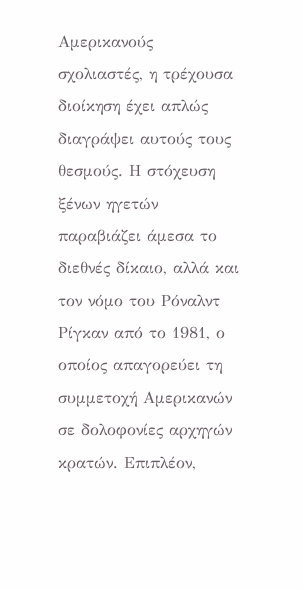Αμερικανούς σχολιαστές, η τρέχουσα διοίκηση έχει απλώς διαγράψει αυτούς τους θεσμούς. Η στόχευση ξένων ηγετών παραβιάζει άμεσα το διεθνές δίκαιο, αλλά και τον νόμο του Ρόναλντ Ρίγκαν από το 1981, ο οποίος απαγορεύει τη συμμετοχή Αμερικανών σε δολοφονίες αρχηγών κρατών. Επιπλέον,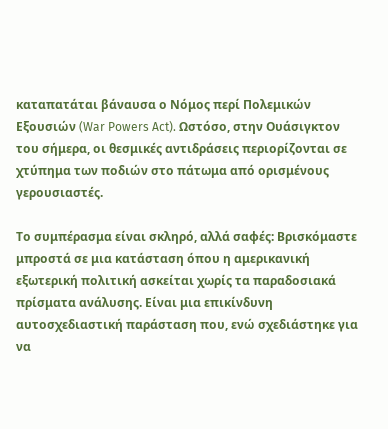καταπατάται βάναυσα ο Νόμος περί Πολεμικών Εξουσιών (War Powers Act). Ωστόσο, στην Ουάσιγκτον του σήμερα, οι θεσμικές αντιδράσεις περιορίζονται σε χτύπημα των ποδιών στο πάτωμα από ορισμένους γερουσιαστές.

Το συμπέρασμα είναι σκληρό, αλλά σαφές: Βρισκόμαστε μπροστά σε μια κατάσταση όπου η αμερικανική εξωτερική πολιτική ασκείται χωρίς τα παραδοσιακά πρίσματα ανάλυσης. Είναι μια επικίνδυνη αυτοσχεδιαστική παράσταση που, ενώ σχεδιάστηκε για να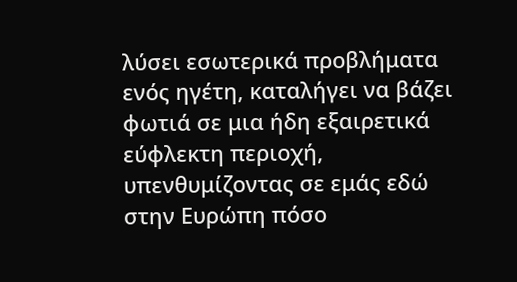λύσει εσωτερικά προβλήματα ενός ηγέτη, καταλήγει να βάζει φωτιά σε μια ήδη εξαιρετικά εύφλεκτη περιοχή, υπενθυμίζοντας σε εμάς εδώ στην Ευρώπη πόσο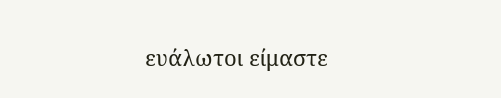ευάλωτοι είμαστε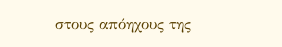στους απόηχους της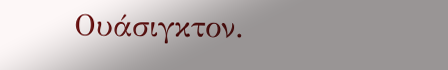Ουάσιγκτον.